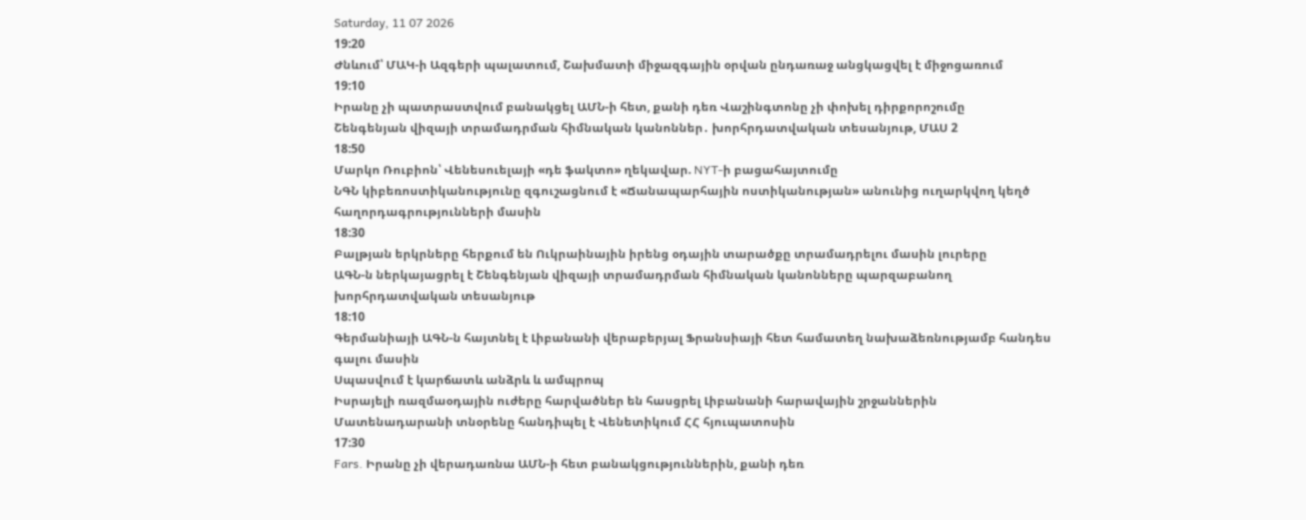Saturday, 11 07 2026
19:20
Ժնևում՝ ՄԱԿ-ի Ազգերի պալատում, Շախմատի միջազգային օրվան ընդառաջ անցկացվել է միջոցառում
19:10
Իրանը չի պատրաստվում բանակցել ԱՄՆ-ի հետ, քանի դեռ Վաշինգտոնը չի փոխել դիրքորոշումը
Շենգենյան վիզայի տրամադրման հիմնական կանոններ․ խորհրդատվական տեսանյութ, ՄԱՍ 2
18:50
Մարկո Ռուբիոն՝ Վենեսուելայի «դե ֆակտո» ղեկավար. NYT-ի բացահայտումը
ՆԳՆ կիբեռոստիկանությունը զգուշացնում է «Ճանապարհային ոստիկանության» անունից ուղարկվող կեղծ հաղորդագրությունների մասին
18:30
Բալթյան երկրները հերքում են Ուկրաինային իրենց օդային տարածքը տրամադրելու մասին լուրերը
ԱԳՆ-ն ներկայացրել է Շենգենյան վիզայի տրամադրման հիմնական կանոնները պարզաբանող խորհրդատվական տեսանյութ
18:10
Գերմանիայի ԱԳՆ-ն հայտնել է Լիբանանի վերաբերյալ Ֆրանսիայի հետ համատեղ նախաձեռնությամբ հանդես գալու մասին
Սպասվում է կարճատև անձրև և ամպրոպ
Իսրայելի ռազմաօդային ուժերը հարվածներ են հասցրել Լիբանանի հարավային շրջաններին
Մատենադարանի տնօրենը հանդիպել է Վենետիկում ՀՀ հյուպատոսին
17:30
Fars. Իրանը չի վերադառնա ԱՄՆ-ի հետ բանակցություններին, քանի դեռ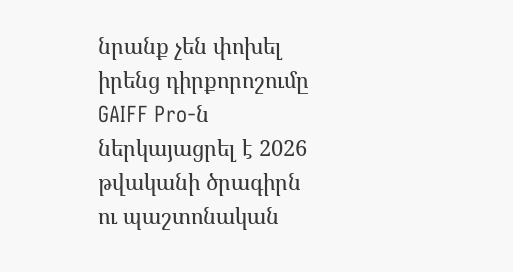նրանք չեն փոխել իրենց դիրքորոշումը
GAIFF Pro-ն ներկայացրել է 2026 թվականի ծրագիրն ու պաշտոնական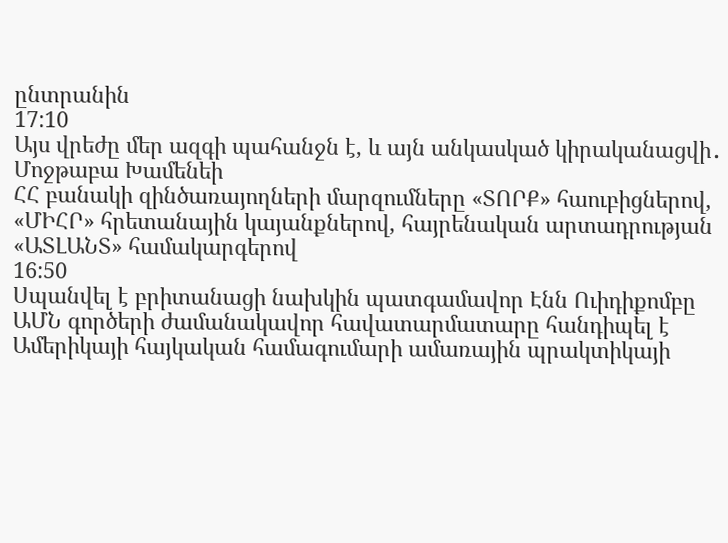ընտրանին
17:10
Այս վրեժը մեր ազգի պահանջն է, և այն անկասկած կիրականացվի․ Մոջթաբա Խամենեի
ՀՀ բանակի զինծառայողների մարզումները «ՏՈՐՔ» հաուբիցներով, «ՄԻՀՐ» հրետանային կայանքներով, հայրենական արտադրության «ԱՏԼԱՆՏ» համակարգերով
16:50
Սպանվել է բրիտանացի նախկին պատգամավոր Էնն Ուիդիքոմբը
ԱՄՆ գործերի ժամանակավոր հավատարմատարը հանդիպել է Ամերիկայի հայկական համագումարի ամառային պրակտիկայի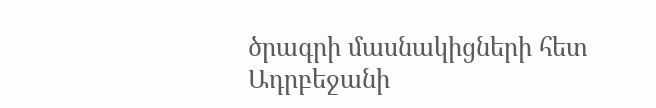ծրագրի մասնակիցների հետ
Ադրբեջանի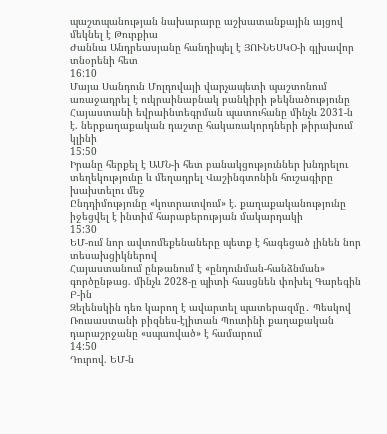պաշտպանության նախարարը աշխատանքային այցով մեկնել է Թուրքիա
Ժաննա Անդրեասյանը հանդիպել է ՅՈՒՆԵՍԿՕ-ի գլխավոր տնօրենի հետ
16:10
Մայա Սանդուն Մոլդովայի վարչապետի պաշտոնում առաջադրել է ուկրաինաբնակ բանկիրի թեկնածությունը
Հայաստանի եվրաինտեգրման պատուհանը մինչև 2031-ն է. ներքաղաքական դաշտը հակառակորդների թիրախում կլինի
15:50
Իրանը հերքել է ԱՄՆ-ի հետ բանակցություններ խնդրելու տեղեկությունը և մեղադրել Վաշինգտոնին հուշագիրը խախտելու մեջ
Ընդդիմությունը «կոտրատվում» է. քաղաքականությունը իջեցվել է ինտիմ հարաբերության մակարդակի
15:30
ԵՄ-ում նոր ավտոմեքենաները պետք է հագեցած լինեն նոր տեսախցիկներով
Հայաստանում ընթանում է «ընդունման-հանձնման» գործընթաց. մինչև 2028-ը պիտի հասցնեն փոխել Գարեգին Բ-ին
Զելենսկին դեռ կարող է ավարտել պատերազմը․ Պեսկով
Ռուսաստանի բիզնես-էլիտան Պուտինի քաղաքական դարաշրջանը «սպառված» է համարում
14:50
Դուրով. ԵՄ-ն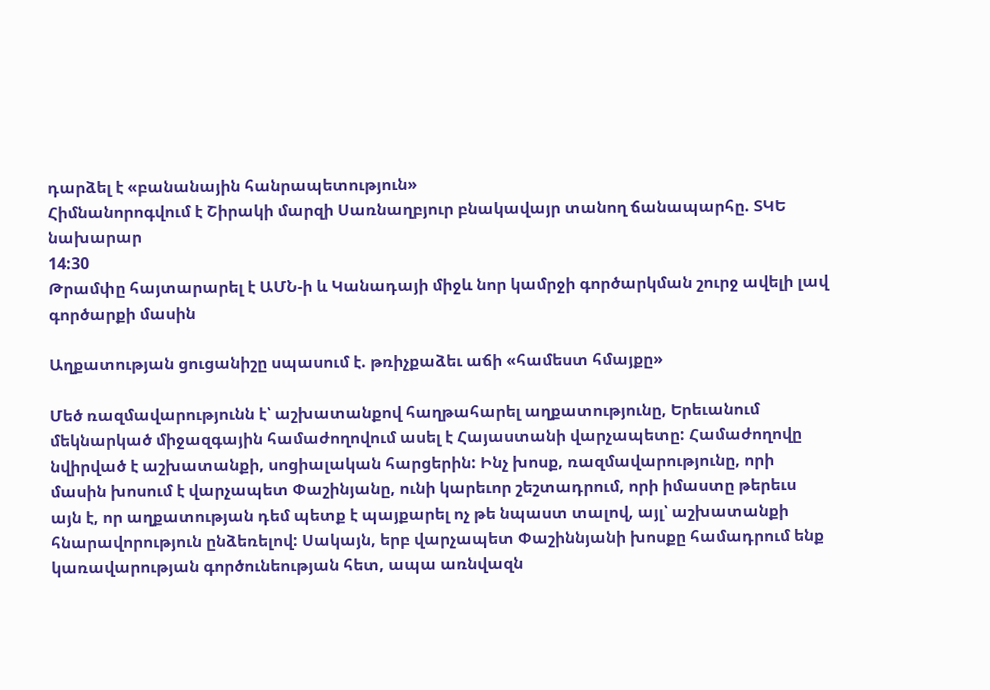դարձել է «բանանային հանրապետություն»
Հիմնանորոգվում է Շիրակի մարզի Սառնաղբյուր բնակավայր տանող ճանապարհը. ՏԿԵ նախարար
14:30
Թրամփը հայտարարել է ԱՄՆ-ի և Կանադայի միջև նոր կամրջի գործարկման շուրջ ավելի լավ գործարքի մասին

Աղքատության ցուցանիշը սպասում է. թռիչքաձեւ աճի «համեստ հմայքը»

Մեծ ռազմավարությունն է՝ աշխատանքով հաղթահարել աղքատությունը, Երեւանում մեկնարկած միջազգային համաժողովում ասել է Հայաստանի վարչապետը: Համաժողովը նվիրված է աշխատանքի, սոցիալական հարցերին: Ինչ խոսք, ռազմավարությունը, որի մասին խոսում է վարչապետ Փաշինյանը, ունի կարեւոր շեշտադրում, որի իմաստը թերեւս այն է, որ աղքատության դեմ պետք է պայքարել ոչ թե նպաստ տալով, այլ՝ աշխատանքի հնարավորություն ընձեռելով: Սակայն, երբ վարչապետ Փաշիննյանի խոսքը համադրում ենք կառավարության գործունեության հետ, ապա առնվազն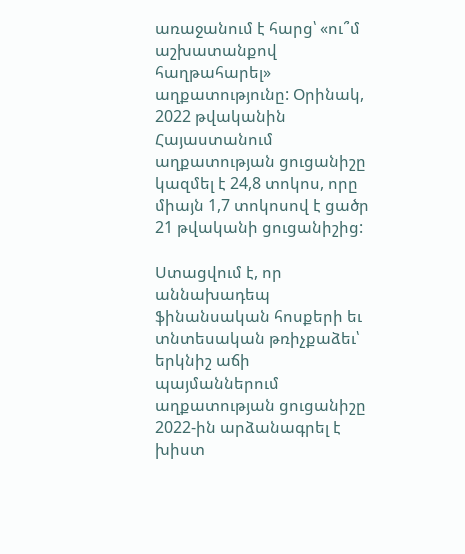առաջանում է հարց՝ «ու՞մ աշխատանքով հաղթահարել» աղքատությունը: Օրինակ, 2022 թվականին Հայաստանում աղքատության ցուցանիշը կազմել է 24,8 տոկոս, որը միայն 1,7 տոկոսով է ցածր 21 թվականի ցուցանիշից:

Ստացվում է, որ աննախադեպ ֆինանսական հոսքերի եւ տնտեսական թռիչքաձեւ՝ երկնիշ աճի պայմաններում աղքատության ցուցանիշը 2022-ին արձանագրել է խիստ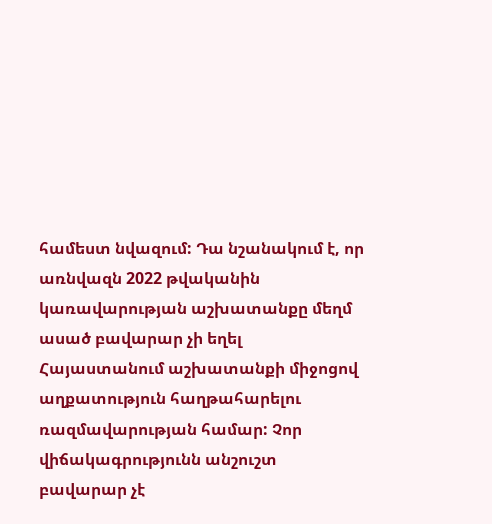համեստ նվազում: Դա նշանակում է, որ առնվազն 2022 թվականին կառավարության աշխատանքը մեղմ ասած բավարար չի եղել Հայաստանում աշխատանքի միջոցով աղքատություն հաղթահարելու ռազմավարության համար: Չոր վիճակագրությունն անշուշտ բավարար չէ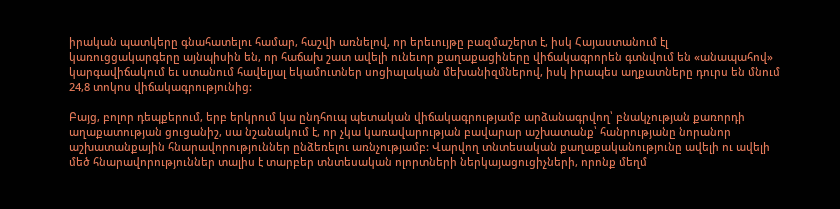իրական պատկերը գնահատելու համար, հաշվի առնելով, որ երեւույթը բազմաշերտ է, իսկ Հայաստանում էլ կառուցցակարգերը այնպիսին են, որ հաճախ շատ ավելի ունեւոր քաղաքացիները վիճակագրորեն գտնվում են «անապահով» կարգավիճակում եւ ստանում հավելյալ եկամուտներ սոցիալական մեխանիզմներով, իսկ իրապես աղքատները դուրս են մնում 24,8 տոկոս վիճակագրությունից:

Բայց, բոլոր դեպքերում, երբ երկրում կա ընդհուպ պետական վիճակագրությամբ արձանագրվող՝ բնակչության քառորդի աղաքատության ցուցանիշ, սա նշանակում է, որ չկա կառավարության բավարար աշխատանք՝ հանրությանը նորանոր աշխատանքային հնարավորություններ ընձեռելու առնչությամբ: Վարվող տնտեսական քաղաքականությունը ավելի ու ավելի մեծ հնարավորություններ տալիս է տարբեր տնտեսական ոլորտների ներկայացուցիչների, որոնք մեղմ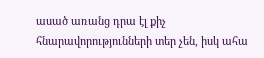ասած առանց դրա էլ քիչ հնարավորությունների տեր չեն, իսկ ահա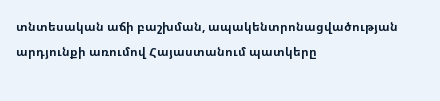տնտեսական աճի բաշխման, ապակենտրոնացվածության արդյունքի առումով Հայաստանում պատկերը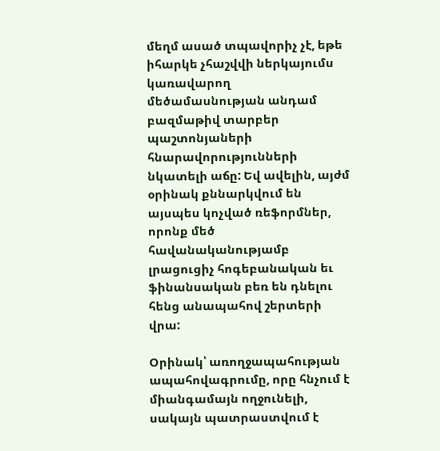մեղմ ասած տպավորիչ չէ, եթե իհարկե չհաշվվի ներկայումս կառավարող մեծամասնության անդամ բազմաթիվ տարբեր պաշտոնյաների հնարավորությունների նկատելի աճը: Եվ ավելին, այժմ օրինակ քննարկվում են այսպես կոչված ռեֆորմներ, որոնք մեծ հավանականությամբ լրացուցիչ հոգեբանական եւ ֆինանսական բեռ են դնելու հենց անապահով շերտերի վրա:

Օրինակ՝ առողջապահության ապահովագրումը, որը հնչում է միանգամայն ողջունելի, սակայն պատրաստվում է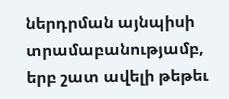ներդրման այնպիսի տրամաբանությամբ, երբ շատ ավելի թեթեւ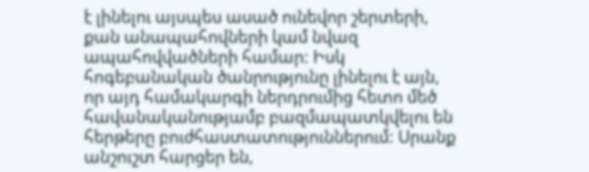է լինելու այսպես ասած ունեվոր շերտերի, քան անապահովների կամ նվազ ապահովվածների համար: Իսկ հոգեբանական ծանրությունը լինելու է այն, որ այդ համակարգի ներդրումից հետո մեծ հավանականությամբ բազմապատկվելու են հերթերը բուժհաստատություններում: Սրանք անշուշտ հարցեր են,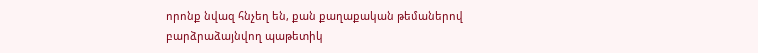որոնք նվազ հնչեղ են, քան քաղաքական թեմաներով բարձրաձայնվող պաթետիկ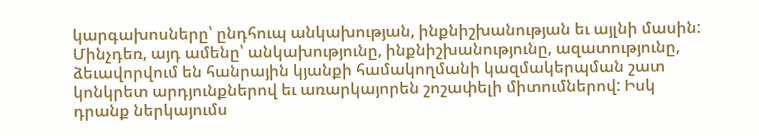կարգախոսները՝ ընդհուպ անկախության, ինքնիշխանության եւ այլնի մասին: Մինչդեռ, այդ ամենը՝ անկախությունը, ինքնիշխանությունը, ազատությունը, ձեւավորվում են հանրային կյանքի համակողմանի կազմակերպման շատ կոնկրետ արդյունքներով եւ առարկայորեն շոշափելի միտումներով: Իսկ դրանք ներկայումս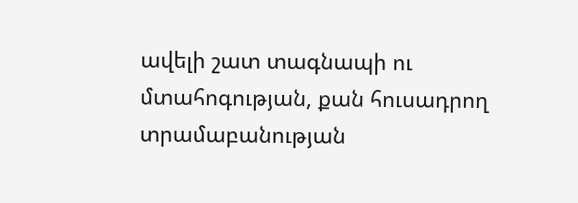ավելի շատ տագնապի ու մտահոգության, քան հուսադրող տրամաբանության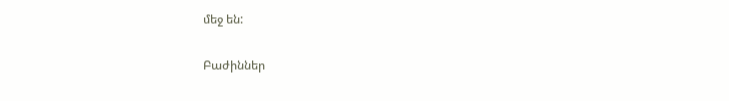մեջ են:

Բաժիններ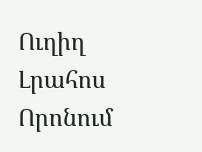Ուղիղ
Լրահոս
Որոնում